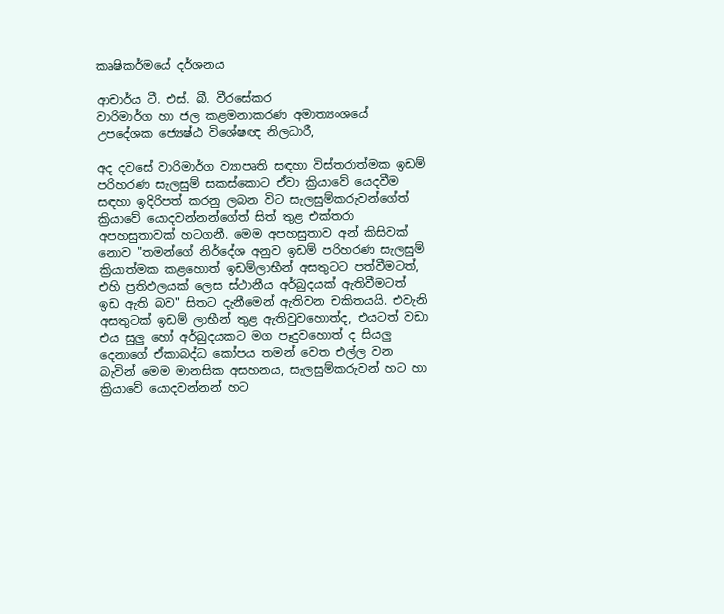කෘෂිකර්මයේ දර්ශනය

ආචාර්ය ටී. එස්‌. බී. වීරසේකර
වාරිමාර්ග හා ජල කළමනාකරණ අමාත්‍යංශයේ උපදේශක ජ්‍යෙෂ්ඨ විශේෂඥ නිලධාරී,

අද දවසේ වාරිමාර්ග ව්‍යාපෘති සඳහා විස්‌තරාත්මක ඉඩම් පරිහරණ සැලසුම් සකස්‌කොට ඒවා ක්‍රියාවේ යෙදවීම සඳහා ඉදිරිපත් කරනු ලබන විට සැලසුම්කරුවන්ගේත් ක්‍රියාවේ යොදවන්නන්ගේත් සිත් තුළ එක්‌තරා අපහසුතාවක්‌ හටගනී. මෙම අපහසුතාව අන් කිසිවක්‌ නොව "තමන්ගේ නිර්දේශ අනුව ඉඩම් පරිහරණ සැලසුම් ක්‍රියාත්මක කළහොත් ඉඩම්ලාභීන් අසතුටට පත්වීමටත්, එහි ප්‍රතිඵලයක්‌ ලෙස ස්‌ථානීය අර්බුදයක්‌ ඇතිවීමටත් ඉඩ ඇති බව" සිතට දැනීමෙන් ඇතිවන චකිතයයි. එවැනි අසතුටක්‌ ඉඩම් ලාභීන් තුළ ඇතිවුවහොත්ද, එයටත් වඩා එය සුලු හෝ අර්බුදයකට මග පෑදුවහොත් ද සියලු දෙනාගේ ඒකාබද්ධ කෝපය තමන් වෙත එල්ල වන බැවින් මෙම මානසික අසහනය, සැලසුම්කරුවන් හට හා ක්‍රියාවේ යොදවන්නන් හට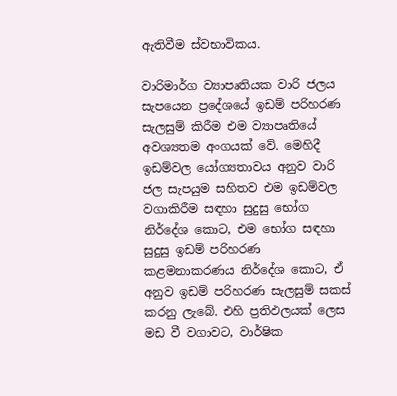ඇතිවීම ස්‌වභාවිකය.

වාරිමාර්ග ව්‍යාපෘතියක වාරි ජලය සැපයෙන ප්‍රදේශයේ ඉඩම් පරිහරණ සැලසුම් කිරීම එම ව්‍යාපෘතියේ අවශ්‍යතම අංගයක්‌ වේ. මෙහිදී ඉඩම්වල යෝග්‍යතාවය අනුව වාරි ජල සැපයුම සහිතව එම ඉඩම්වල වගාකිරීම සඳහා සුදුසු භෝග නිර්දේශ කොට, එම භෝග සඳහා සුදුසු ඉඩම් පරිහරණ කළමනාකරණය නිර්දේශ කොට, ඒ අනුව ඉඩම් පරිහරණ සැලසුම් සකස්‌ කරනු ලැබේ. එහි ප්‍රතිඵලයක්‌ ලෙස මඩ වී වගාවට, වාර්ෂික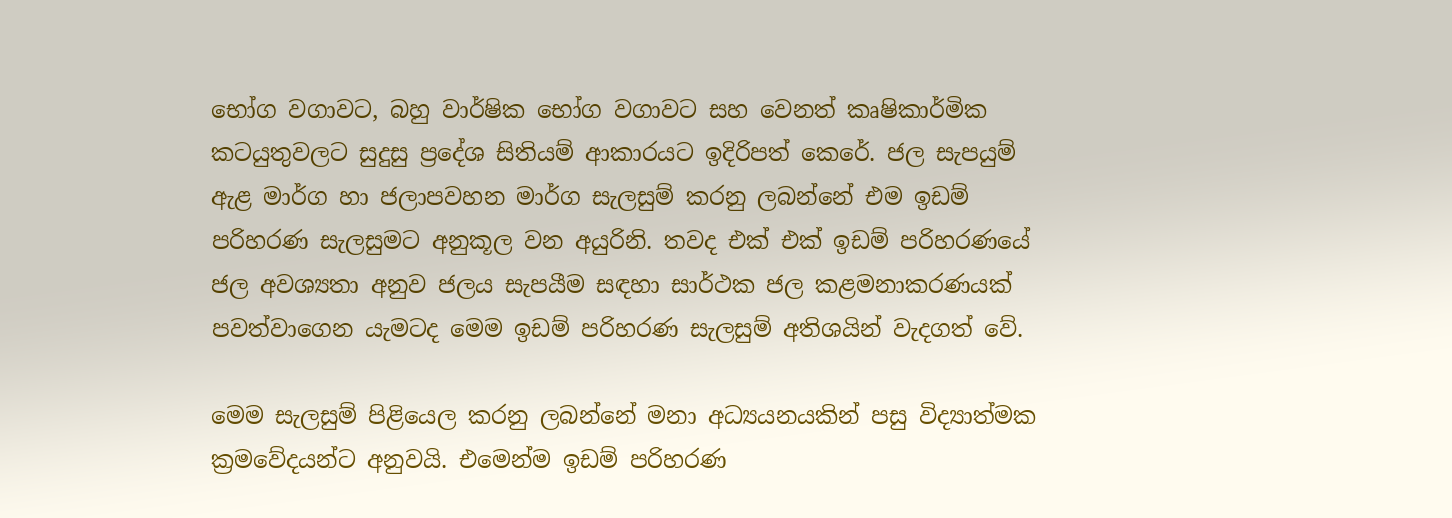භෝග වගාවට, බහු වාර්ෂික භෝග වගාවට සහ වෙනත් කෘෂිකාර්මික කටයුතුවලට සුදුසු ප්‍රදේශ සිතියම් ආකාරයට ඉදිරිපත් කෙරේ. ජල සැපයුම් ඇළ මාර්ග හා ජලාපවහන මාර්ග සැලසුම් කරනු ලබන්නේ එම ඉඩම් පරිහරණ සැලසුමට අනුකූල වන අයුරිනි. තවද එක්‌ එක්‌ ඉඩම් පරිහරණයේ ජල අවශ්‍යතා අනුව ජලය සැපයීම සඳහා සාර්ථක ජල කළමනාකරණයක්‌ පවත්වාගෙන යැමටද මෙම ඉඩම් පරිහරණ සැලසුම් අතිශයින් වැදගත් වේ.

මෙම සැලසුම් පිළියෙල කරනු ලබන්නේ මනා අධ්‍යයනයකින් පසු විද්‍යාත්මක ක්‍රමවේදයන්ට අනුවයි. එමෙන්ම ඉඩම් පරිහරණ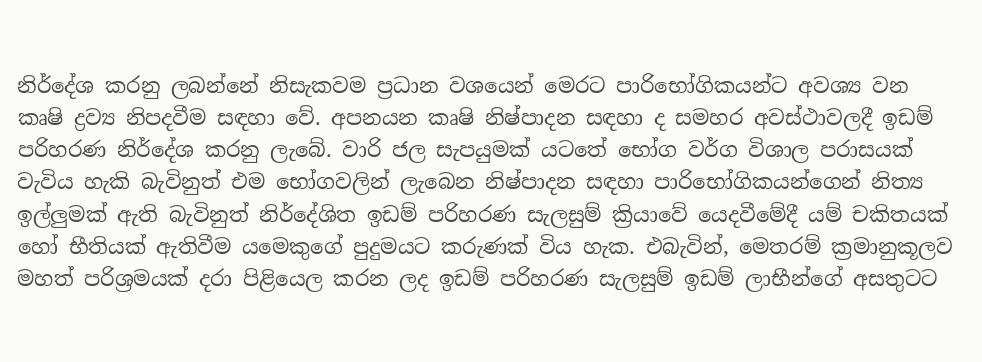නිර්දේශ කරනු ලබන්නේ නිසැකවම ප්‍රධාන වශයෙන් මෙරට පාරිභෝගිකයන්ට අවශ්‍ය වන කෘෂි ද්‍රව්‍ය නිපදවීම සඳහා වේ. අපනයන කෘෂි නිෂ්පාදන සඳහා ද සමහර අවස්‌ථාවලදී ඉඩම් පරිහරණ නිර්දේශ කරනු ලැබේ. වාරි ජල සැපයුමක්‌ යටතේ භෝග වර්ග විශාල පරාසයක්‌ වැවිය හැකි බැවිනුත් එම භෝගවලින් ලැබෙන නිෂ්පාදන සඳහා පාරිභෝගිකයන්ගෙන් නිත්‍ය ඉල්ලුමක්‌ ඇති බැවිනුත් නිර්දේශිත ඉඩම් පරිහරණ සැලසුම් ක්‍රියාවේ යෙදවීමේදී යම් චකිතයක්‌ හෝ භීතියක්‌ ඇතිවීම යමෙකුගේ පුදුමයට කරුණක්‌ විය හැක. එබැවින්, මෙතරම් ක්‍රමානුකූලව මහත් පරිශ්‍රමයක්‌ දරා පිළියෙල කරන ලද ඉඩම් පරිහරණ සැලසුම් ඉඩම් ලාභීන්ගේ අසතුටට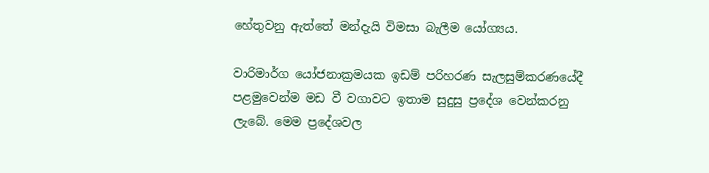හේතුවනු ඇත්තේ මන්දැයි විමසා බැලීම යෝග්‍යය.

වාරිමාර්ග යෝජනාක්‍රමයක ඉඩම් පරිහරණ සැලසුම්කරණයේදී පළමුවෙන්ම මඩ වී වගාවට ඉතාම සුදුසු ප්‍රදේශ වෙන්කරනු ලැබේ. මෙම ප්‍රදේශවල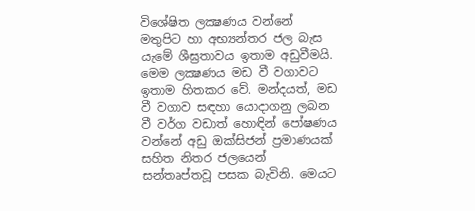විශේෂිත ලක්‍ෂණය වන්නේ මතුපිට හා අභ්‍යන්තර ජල බැස යැමේ ශීඝ්‍රතාවය ඉතාම අඩුවීමයි. මෙම ලක්‍ෂණය මඩ වී වගාවට ඉතාම හිතකර වේ. මන්දයත්, මඩ වී වගාව සඳහා යොදාගනු ලබන වී වර්ග වඩාත් හොඳින් පෝෂණය වන්නේ අඩු ඔක්‌සිජන් ප්‍රමාණයක්‌ සහිත නිතර ජලයෙන් සන්තෘප්තවූ පසක බැවිනි. මෙයට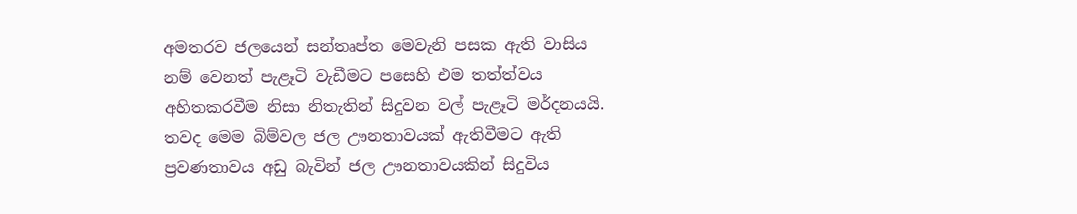අමතරව ජලයෙන් සන්තෘප්ත මෙවැනි පසක ඇති වාසිය නම් වෙනත් පැළෑටි වැඩීමට පසෙහි එම තත්ත්වය අහිතකරවීම නිසා නිතැතින් සිදුවන වල් පැළෑටි මර්දනයයි. තවද මෙම බිම්වල ජල ඌනතාවයක්‌ ඇතිවීමට ඇති ප්‍රවණතාවය අඩු බැවින් ජල ඌනතාවයකින් සිදුවිය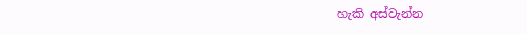හැකි අස්‌වැන්න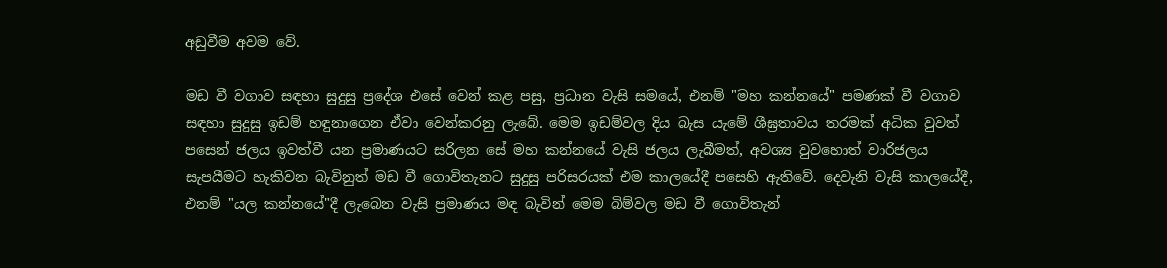අඩුවීම අවම වේ.

මඩ වී වගාව සඳහා සුදුසු ප්‍රදේශ එසේ වෙන් කළ පසු, ප්‍රධාන වැසි සමයේ, එනම් "මහ කන්නයේ" පමණක්‌ වී වගාව සඳහා සුදුසු ඉඩම් හඳුනාගෙන ඒවා වෙන්කරනු ලැබේ. මෙම ඉඩම්වල දිය බැස යැමේ ශීඝ්‍රතාවය තරමක්‌ අධික වුවත් පසෙන් ජලය ඉවත්වී යන ප්‍රමාණයට සරිලන සේ මහ කන්නයේ වැසි ජලය ලැබීමත්, අවශ්‍ය වුවහොත් වාරිජලය සැපයීමට හැකිවන බැවිනුත් මඩ වී ගොවිතැනට සුදුසු පරිසරයක්‌ එම කාලයේදී පසෙහි ඇතිවේ. දෙවැනි වැසි කාලයේදී, එනම් "යල කන්නයේ"දී ලැබෙන වැසි ප්‍රමාණය මඳ බැවින් මෙම බිම්වල මඩ වී ගොවිතැන්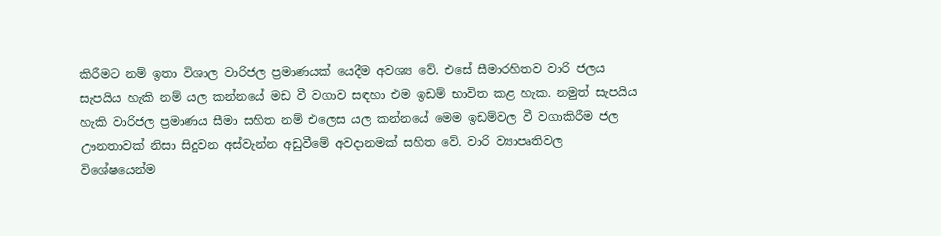කිරීමට නම් ඉතා විශාල වාරිජල ප්‍රමාණයක්‌ යෙදීම අවශ්‍ය වේ. එසේ සීමාරහිතව වාරි ජලය සැපයිය හැකි නම් යල කන්නයේ මඩ වී වගාව සඳහා එම ඉඩම් භාවිත කළ හැක. නමුත් සැපයිය හැකි වාරිජල ප්‍රමාණය සීමා සහිත නම් එලෙස යල කන්නයේ මෙම ඉඩම්වල වී වගාකිරීම ජල ඌනතාවක්‌ නිසා සිදුවන අස්‌වැන්න අඩුවීමේ අවදානමක්‌ සහිත වේ. වාරි ව්‍යාපෘතිවල විශේෂයෙන්ම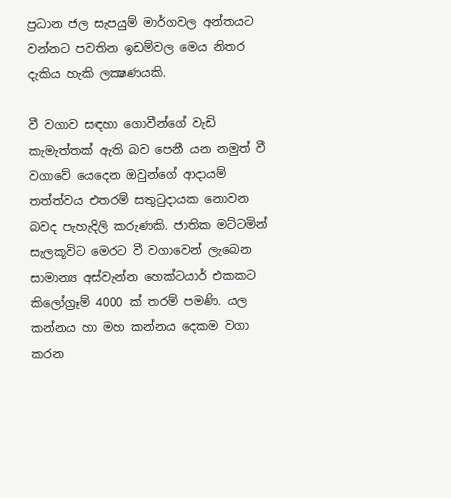ප්‍රධාන ජල සැපයුම් මාර්ගවල අන්තයට වන්නට පවතින ඉඩම්වල මෙය නිතර දැකිය හැකි ලක්‍ෂණයකි.

වී වගාව සඳහා ගොවීන්ගේ වැඩි කැමැත්තක්‌ ඇති බව පෙනී යන නමුත් වී වගාවේ යෙදෙන ඔවුන්ගේ ආදායම් තත්ත්වය එතරම් සතුටුදායක නොවන බවද පැහැදිලි කරුණකි. ජාතික මට්‌ටමින් සැලකූවිට මෙරට වී වගාවෙන් ලැබෙන සාමාන්‍ය අස්‌වැන්න හෙක්‌ටයාර් එකකට කිලෝග්‍රෑම් 4000 ක්‌ තරම් පමණි. යල කන්නය හා මහ කන්නය දෙකම වගා කරන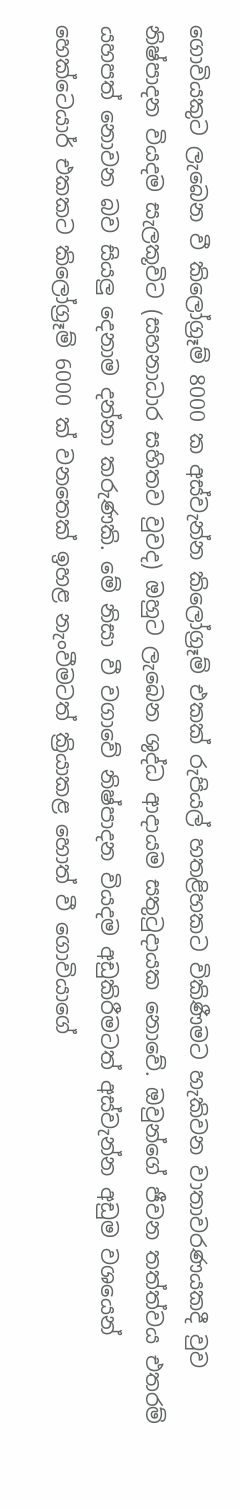ගොවියකුට ලැබෙන වී කිලෝග්‍රෑම් 8000 ක අස්‌වැන්න කිලෝග්‍රෑම් එකක්‌ රුපියල් හතළිහකට විකිණීමට හැකිවන වාතාවරණයකදී වුව නිෂ්පාදන වියදම සැලකූවිට (සහනාධාර සහිතව වුවද) ඔහුට ලැබෙන ශුද්ධ ආදායම සතුටුදායක නොවේ. ඔවුන්ගේ ජීවන තත්ත්වය එතරම් යහපත් නොවන බව සියලු දෙනාම දන්නා කරුණකි. මේ නිසා වී වගාවේ නිෂ්පාදන වියදම අඩුකිරීමටත් අස්‌වැන්න අඩුම වශයෙන් හෙක්‌ටෙයාර් එකකට කිලෝග්‍රෑම් 6000 ක්‌ වනතෙක්‌ ඉහළ නැංවීමටත් ක්‍රියාකළ හොත් වී ගොවියාගේ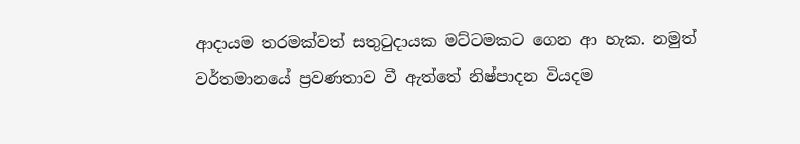ආදායම තරමක්‌වත් සතුටුදායක මට්‌ටමකට ගෙන ආ හැක. නමුත් වර්තමානයේ ප්‍රවණතාව වී ඇත්තේ නිෂ්පාදන වියදම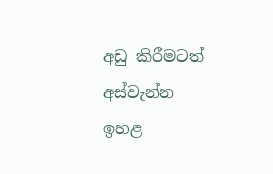අඩු කිරීමටත් අස්‌වැන්න ඉහළ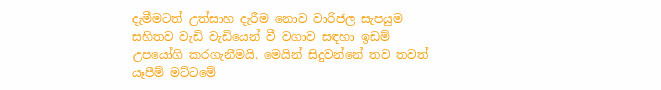දැමීමටත් උත්සාහ දැරීම නොව වාරිජල සැපයුම සහිතව වැඩි වැඩියෙන් වී වගාව සඳහා ඉඩම් උපයෝගි කරගැනීමයි. මෙයින් සිදුවන්නේ තව තවත් යෑපීම් මට්‌ටමේ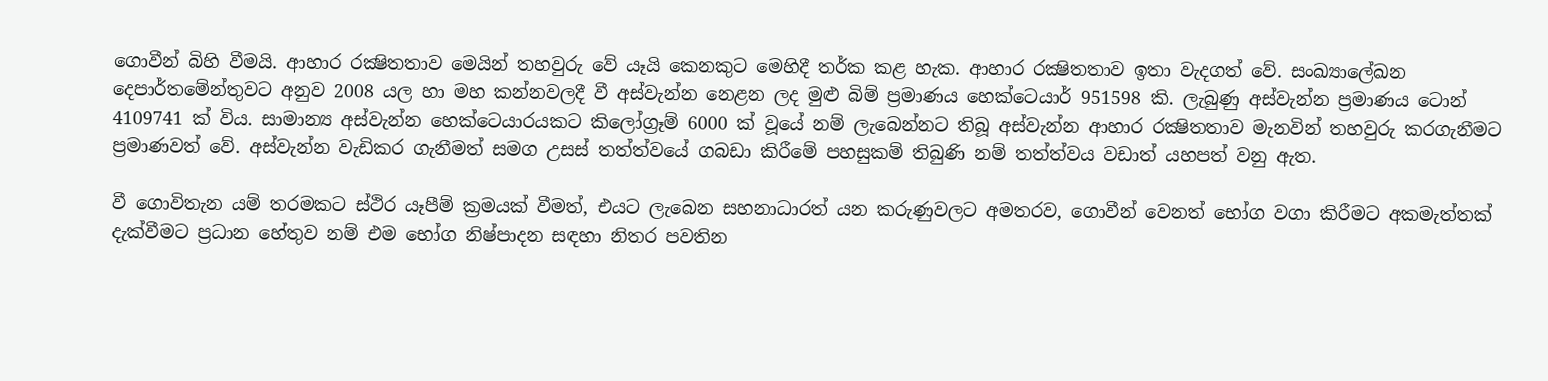ගොවීන් බිහි වීමයි. ආහාර රක්‍ෂිතතාව මෙයින් තහවුරු වේ යෑයි කෙනකුට මෙහිදී තර්ක කළ හැක. ආහාර රක්‍ෂිතතාව ඉතා වැදගත් වේ. සංඛ්‍යාලේඛන දෙපාර්තමේන්තුවට අනුව 2008 යල හා මහ කන්නවලදී වී අස්‌වැන්න නෙළන ලද මුළු බිම් ප්‍රමාණය හෙක්‌ටෙයාර් 951598 කි. ලැබුණු අස්‌වැන්න ප්‍රමාණය ටොන් 4109741 ක්‌ විය. සාමාන්‍ය අස්‌වැන්න හෙක්‌ටෙයාරයකට කිලෝග්‍රෑම් 6000 ක්‌ වූයේ නම් ලැබෙන්නට තිබූ අස්‌වැන්න ආහාර රක්‍ෂිතතාව මැනවින් තහවුරු කරගැනීමට ප්‍රමාණවත් වේ. අස්‌වැන්න වැඩිකර ගැනීමත් සමග උසස්‌ තත්ත්වයේ ගබඩා කිරීමේ පහසුකම් තිබුණි නම් තත්ත්වය වඩාත් යහපත් වනු ඇත.

වී ගොවිතැන යම් තරමකට ස්‌ථිර යෑපීම් ක්‍රමයක්‌ වීමත්, එයට ලැබෙන සහනාධාරත් යන කරුණුවලට අමතරව, ගොවීන් වෙනත් භෝග වගා කිරීමට අකමැත්තක්‌ දැක්‌වීමට ප්‍රධාන හේතුව නම් එම භෝග නිෂ්පාදන සඳහා නිතර පවතින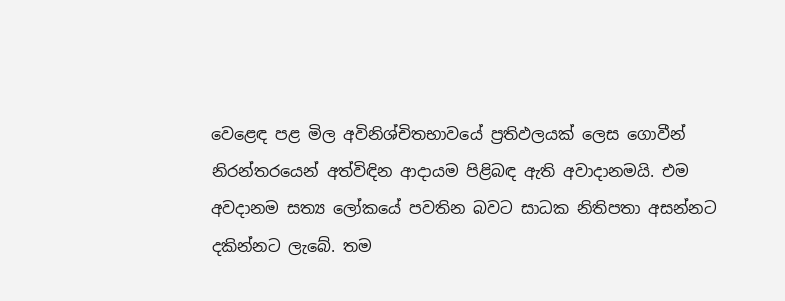වෙළෙඳ පළ මිල අවිනිශ්චිතභාවයේ ප්‍රතිඵලයක්‌ ලෙස ගොවීන් නිරන්තරයෙන් අත්විඳින ආදායම පිළිබඳ ඇති අවාදානමයි. එම අවදානම සත්‍ය ලෝකයේ පවතින බවට සාධක නිතිපතා අසන්නට දකින්නට ලැබේ. තම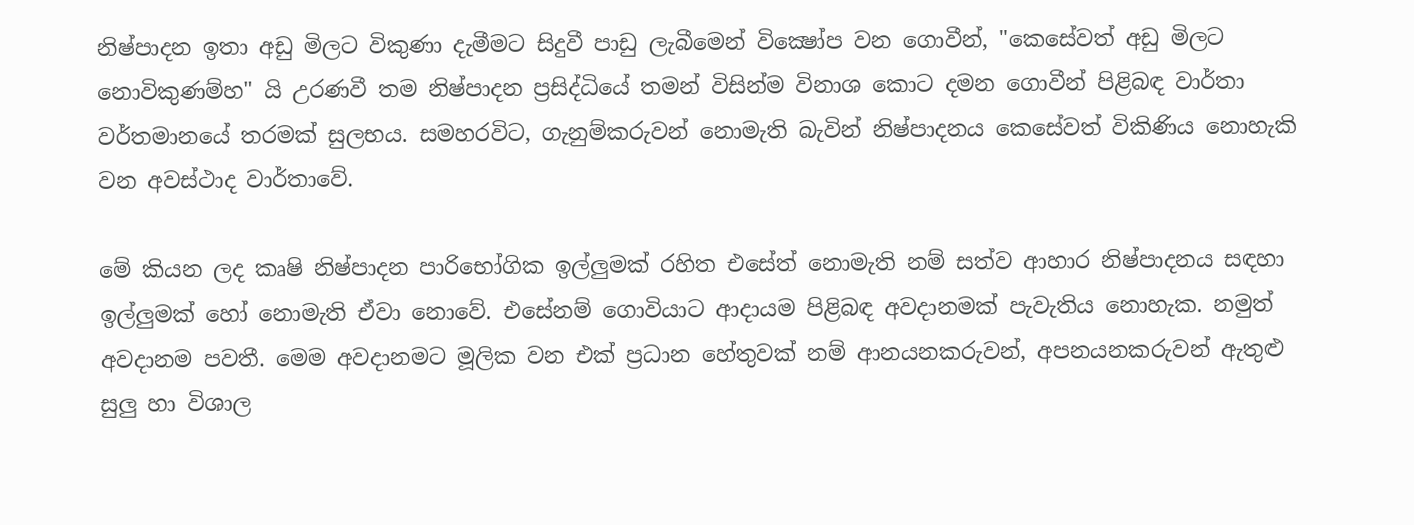නිෂ්පාදන ඉතා අඩු මිලට විකුණා දැමීමට සිදුවී පාඩු ලැබීමෙන් වික්‍ෂෝප වන ගොවීන්, "කෙසේවත් අඩු මිලට නොවිකුණම්හ" යි උරණවී තම නිෂ්පාදන ප්‍රසිද්ධියේ තමන් විසින්ම විනාශ කොට දමන ගොවීන් පිළිබඳ වාර්තා වර්තමානයේ තරමක්‌ සුලභය. සමහරවිට, ගැනුම්කරුවන් නොමැති බැවින් නිෂ්පාදනය කෙසේවත් විකිණිය නොහැකි වන අවස්‌ථාද වාර්තාවේ.

මේ කියන ලද කෘෂි නිෂ්පාදන පාරිභෝගික ඉල්ලුමක්‌ රහිත එසේත් නොමැති නම් සත්ව ආහාර නිෂ්පාදනය සඳහා ඉල්ලුමක්‌ හෝ නොමැති ඒවා නොවේ. එසේනම් ගොවියාට ආදායම පිළිබඳ අවදානමක්‌ පැවැතිය නොහැක. නමුත් අවදානම පවතී. මෙම අවදානමට මූලික වන එක්‌ ප්‍රධාන හේතුවක්‌ නම් ආනයනකරුවන්, අපනයනකරුවන් ඇතුළු සුලු හා විශාල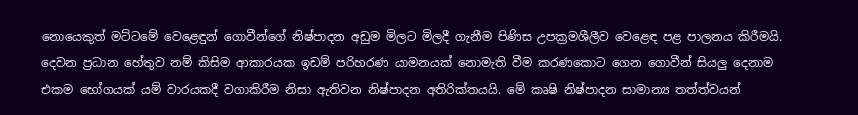නොයෙකුත් මට්‌ටමේ වෙළෙඳුන් ගොවීන්ගේ නිෂ්පාදන අඩුම මිලට මිලදී ගැනීම පිණිස උපක්‍රමශීලීව වෙළෙඳ පළ පාලනය කිරීමයි. දෙවන ප්‍රධාන හේතුව නම් කිසිම ආකාරයක ඉඩම් පරිහරණ යාමනයක්‌ නොමැති වීම කරණකොට ගෙන ගොවීන් සියලු දෙනාම එකම භෝගයක්‌ යම් වාරයකදී වගාකිරීම නිසා ඇතිවන නිෂ්පාදන අතිරික්‌තයයි. මේ කෘෂි නිෂ්පාදන සාමාන්‍ය තත්ත්වයන්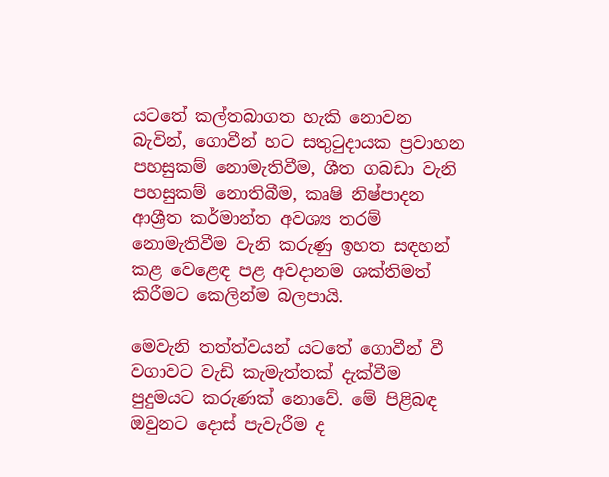යටතේ කල්තබාගත හැකි නොවන බැවින්, ගොවීන් හට සතුටුදායක ප්‍රවාහන පහසුකම් නොමැතිවීම, ශීත ගබඩා වැනි පහසුකම් නොතිබීම, කෘෂි නිෂ්පාදන ආශ්‍රීත කර්මාන්ත අවශ්‍ය තරම් නොමැතිවීම වැනි කරුණු ඉහත සඳහන් කළ වෙළෙඳ පළ අවදානම ශක්‌තිමත් කිරීමට කෙලින්ම බලපායි.

මෙවැනි තත්ත්වයන් යටතේ ගොවීන් වී වගාවට වැඩි කැමැත්තක්‌ දැක්‌වීම පුදුමයට කරුණක්‌ නොවේ. මේ පිළිබඳ ඔවුනට දොස්‌ පැවැරීම ද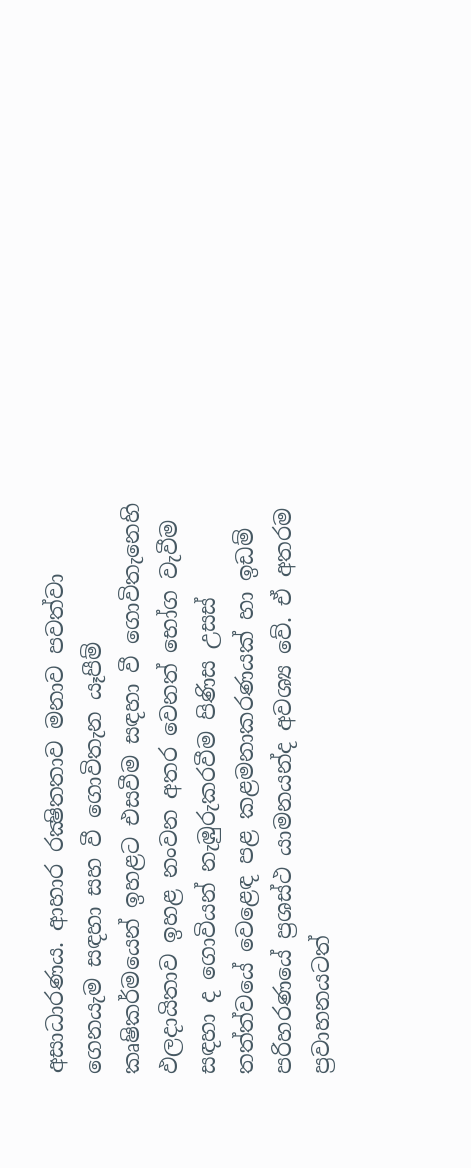අසාධාරණය. ආහාර රක්‍ෂිතතාව මනාව පවත්වා ගෙනයැම සඳහා සහ වී ගොවිතැන යෑපීම් කෘෂිකර්මයෙන් ඉහළට එසවීම සඳහා වී ගොවිතැනෙහි ඵලදායිතාව ඉහළ නංවන අතර වෙනත් භෝග වැවීම සඳහා ද ගොවියන් නැඹුරුකරවීම පිණිස උසස්‌ තත්ත්වයේ වෙළෙඳ පළ කළමනාකරණයක්‌ හා ඉඩම් පරිහරණයේ ප්‍රශස්‌ථ යාමනයන්ද අවශ්‍ය වේ. ඒ අතරම ප්‍රවාහනයටත්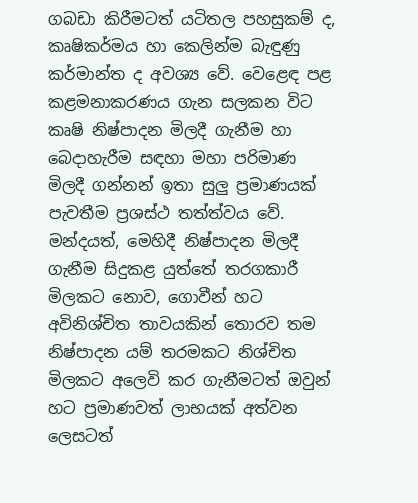ගබඩා කිරීමටත් යටිතල පහසුකම් ද, කෘෂිකර්මය හා කෙලින්ම බැඳුණු කර්මාන්ත ද අවශ්‍ය වේ. වෙළෙඳ පළ කළමනාකරණය ගැන සලකන විට කෘෂි නිෂ්පාදන මිලදී ගැනීම හා බෙදාහැරීම සඳහා මහා පරිමාණ මිලදී ගන්නන් ඉතා සුලු ප්‍රමාණයක්‌ පැවතීම ප්‍රශස්‌ථ තත්ත්වය වේ. මන්දයත්, මෙහිදී නිෂ්පාදන මිලදී ගැනීම සිදුකළ යුත්තේ තරගකාරී මිලකට නොව, ගොවීන් හට අවිනිශ්චිත තාවයකින් තොරව තම නිෂ්පාදන යම් තරමකට නිශ්චිත මිලකට අලෙවි කර ගැනීමටත් ඔවුන් හට ප්‍රමාණවත් ලාභයක්‌ අත්වන ලෙසටත්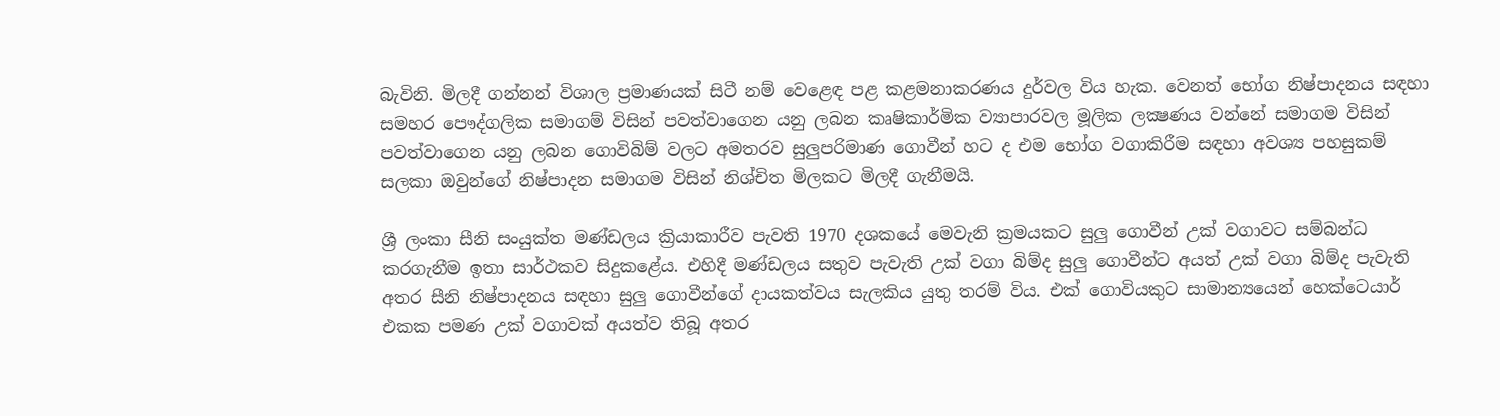බැවිනි. මිලදී ගන්නන් විශාල ප්‍රමාණයක්‌ සිටී නම් වෙළෙඳ පළ කළමනාකරණය දුර්වල විය හැක. වෙනත් භෝග නිෂ්පාදනය සඳහා සමහර පෞද්ගලික සමාගම් විසින් පවත්වාගෙන යනු ලබන කෘෂිකාර්මික ව්‍යාපාරවල මූලික ලක්‍ෂණය වන්නේ සමාගම විසින් පවත්වාගෙන යනු ලබන ගොවිබිම් වලට අමතරව සුලුපරිමාණ ගොවීන් හට ද එම භෝග වගාකිරීම සඳහා අවශ්‍ය පහසුකම් සලකා ඔවුන්ගේ නිෂ්පාදන සමාගම විසින් නිශ්චිත මිලකට මිලදී ගැනීමයි.

ශ්‍රී ලංකා සීනි සංයුක්‌ත මණ්‌ඩලය ක්‍රියාකාරීව පැවති 1970 දශකයේ මෙවැනි ක්‍රමයකට සුලු ගොවීන් උක්‌ වගාවට සම්බන්ධ කරගැනීම ඉතා සාර්ථකව සිදුකළේය. එහිදී මණ්‌ඩලය සතුව පැවැති උක්‌ වගා බිම්ද සුලු ගොවීන්ට අයත් උක්‌ වගා බිම්ද පැවැති අතර සීනි නිෂ්පාදනය සඳහා සුලු ගොවීන්ගේ දායකත්වය සැලකිය යුතු තරම් විය. එක්‌ ගොවියකුට සාමාන්‍යයෙන් හෙක්‌ටෙයාර් එකක පමණ උක්‌ වගාවක්‌ අයත්ව තිබූ අතර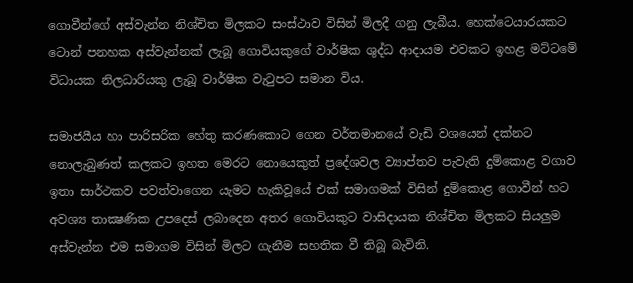ගොවීන්ගේ අස්‌වැන්න නිශ්චිත මිලකට සංස්‌ථාව විසින් මිලදී ගනු ලැබීය. හෙක්‌ටෙයාරයකට ටොන් පනහක අස්‌වැන්නක්‌ ලැබූ ගොවියකුගේ වාර්ෂික ශුද්ධ ආදායම එවකට ඉහළ මට්‌ටමේ විධායක නිලධාරියකු ලැබූ වාර්ෂික වැටුපට සමාන විය.

සමාජයීය හා පාරිසරික හේතු කරණකොට ගෙන වර්තමානයේ වැඩි වශයෙන් දක්‌නට නොලැබුණත් කලකට ඉහත මෙරට නොයෙකුත් ප්‍රදේශවල ව්‍යාප්තව පැවැති දුම්කොළ වගාව ඉතා සාර්ථකව පවත්වාගෙන යැමට හැකිවූයේ එක්‌ සමාගමක්‌ විසින් දුම්කොළ ගොවීන් හට අවශ්‍ය තාක්‍ෂණික උපදෙස්‌ ලබාදෙන අතර ගොවියකුට වාසිදායක නිශ්චිත මිලකට සියලුම අස්‌වැන්න එම සමාගම විසින් මිලට ගැනීම සහතික වී තිබූ බැවිනි.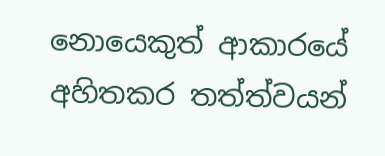නොයෙකුත් ආකාරයේ අහිතකර තත්ත්වයන්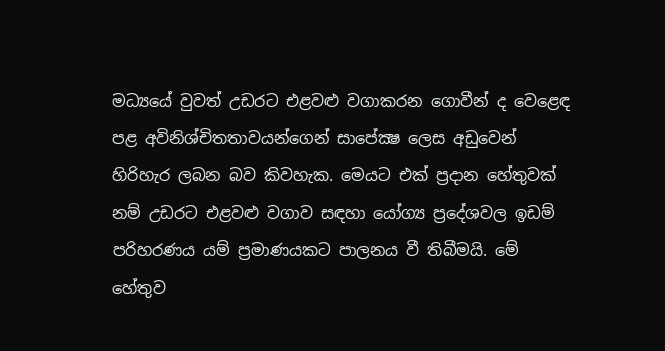මධ්‍යයේ වුවත් උඩරට එළවළු වගාකරන ගොවීන් ද වෙළෙඳ පළ අවිනිශ්චිතතාවයන්ගෙන් සාපේක්‍ෂ ලෙස අඩුවෙන් හිරිහැර ලබන බව කිවහැක. මෙයට එක්‌ ප්‍රදාන හේතුවක්‌ නම් උඩරට එළවළු වගාව සඳහා යෝග්‍ය ප්‍රදේශවල ඉඩම් පරිහරණය යම් ප්‍රමාණයකට පාලනය වී තිබීමයි. මේ හේතුව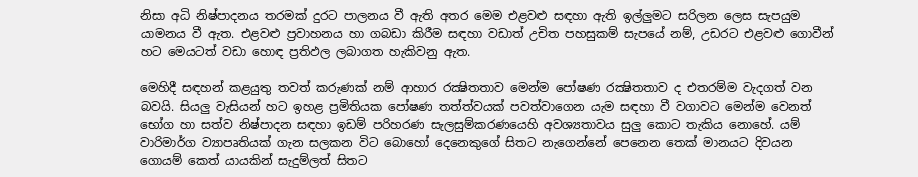නිසා අධි නිෂ්පාදනය තරමක්‌ දුරට පාලනය වී ඇති අතර මෙම එළවළු සඳහා ඇති ඉල්ලුමට සරිලන ලෙස සැපයුම යාමනය වී ඇත. එළවළු ප්‍රවාහනය හා ගබඩා කිරීම සඳහා වඩාත් උචිත පහසුකම් සැපයේ නම්, උඩරට එළවළු ගොවීන් හට මෙයටත් වඩා හොඳ ප්‍රතිඵල ලබාගත හැකිවනු ඇත.

මෙහිදී සඳහන් කළයුතු තවත් කරුණක්‌ නම් ආහාර රක්‍ෂිතතාව මෙන්ම පෝෂණ රක්‍ෂිතතාව ද එතරම්ම වැදගත් වන බවයි. සියලු වැසියන් හට ඉහළ ප්‍රමිතියක පෝෂණ තත්ත්වයක්‌ පවත්වාගෙන යැම සඳහා වී වගාවට මෙන්ම වෙනත් භෝග හා සත්ව නිෂ්පාදන සඳහා ඉඩම් පරිහරණ සැලසුම්කරණයෙහි අවශ්‍යතාවය සුලු කොට තැකිය නොහේ. යම් වාරිමාර්ග ව්‍යාපෘතියක්‌ ගැන සලකන විට බොහෝ දෙනෙකුගේ සිතට නැගෙන්නේ පෙනෙන තෙක්‌ මානයට දිවයන ගොයම් කෙත් යායකින් සැදුම්ලත් සිතට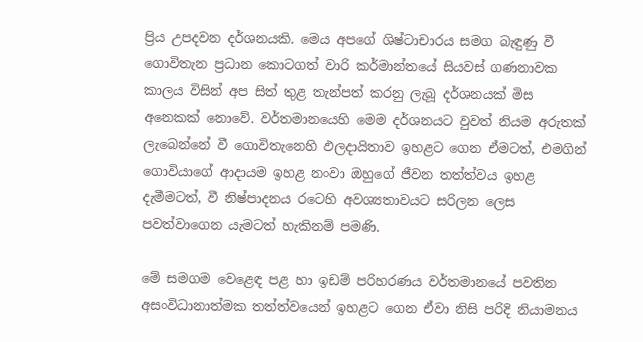ප්‍රිය උපදවන දර්ශනයකි. මෙය අපගේ ශිෂ්ටාචාරය සමග බැඳුණු වී ගොවිතැන ප්‍රධාන කොටගත් වාරි කර්මාන්තයේ සියවස්‌ ගණනාවක කාලය විසින් අප සිත් තුළ තැන්පත් කරනු ලැබූ දර්ශනයක්‌ මිස අනෙකක්‌ නොවේ. වර්තමානයෙහි මෙම දර්ශනයට වුවත් නියම අරුතක්‌ ලැබෙන්නේ වී ගොවිතැනෙහි ඵලදායිතාව ඉහළට ගෙන ඒමටත්, එමගින් ගොවියාගේ ආදායම ඉහළ නංවා ඔහුගේ ජීවන තත්ත්වය ඉහළ දැමීමටත්, වී නිෂ්පාදනය රටෙහි අවශ්‍යතාවයට සරිලන ලෙස පවත්වාගෙන යැමටත් හැකිනම් පමණි.

මේ සමගම වෙළෙඳ පළ හා ඉඩම් පරිහරණය වර්තමානයේ පවතින අසංවිධානාත්මක තත්ත්වයෙන් ඉහළට ගෙන ඒවා නිසි පරිදි නියාමනය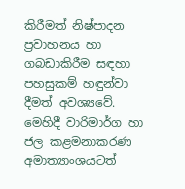කිරීමත් නිෂ්පාදන ප්‍රවාහනය හා ගබඩාකිරීම සඳහා පහසුකම් හඳුන්වා දීමත් අවශ්‍යවේ. මෙහිදී වාරිමාර්ග හා ජල කළමනාකරණ අමාත්‍යාංශයටත්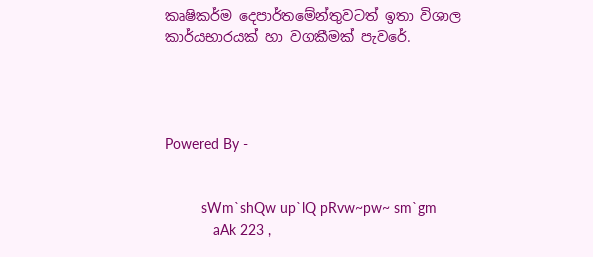කෘෂිකර්ම දෙපාර්තමේන්තුවටත් ඉතා විශාල කාර්යභාරයක්‌ හා වගකීමක්‌ පැවරේ.




Powered By -


         sWm`shQw up`lQ pRvw~pw~ sm`gm
            aAk 223 ,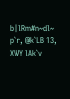b|lRm#n~dl~ p`r, @k`LB 13, XWY lAk`v